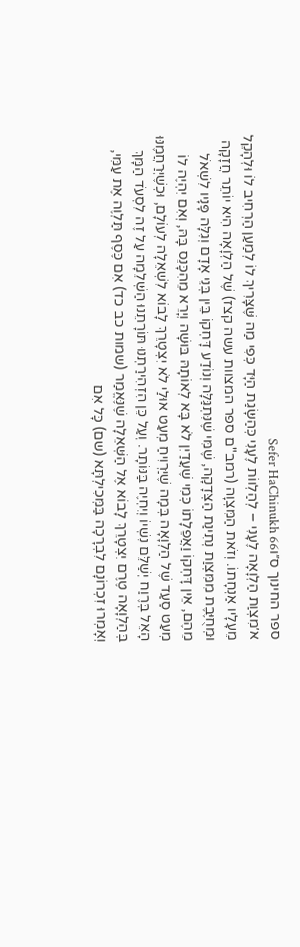ספר החינוך ס״וSefer HaChinukh 66
א׳מִצְוַת הַלְוָאָה לֶעָנִי – לְהַלְווֹת לֶעָנִי כְּהַשָּׂגַת הַיָּד כְּפִי מַה שֶּׁצָּרִיךְ לוֹ לְמַעַן הַרְחִיב לוֹ וּלְהָקֵל מֵעָלָיו אַנְחָתוֹ. וְזֹאת הַמִּצְוָה (רמב"ם ספר המצוות עשה קצז) שֶׁל הַלְוָאָה הִיא יוֹתֵר חֲזָקָה וּמְחֻיֶּבֶת מִמִּצְוַת נְתִינַת הַצְּדָקָה, שֶׁמִּי שֶׁנִּתְגַּלָּה וְנוֹדַע דָּחְקוֹ בֵּין בְּנֵי אָדָם וְגִלָּה פָּנָיו לִשְׁאֹל מֵהֶם, אֵין דָּחְקוֹ וַאֲפֵלָתוֹ כְּמִי שֶׁעֲדַיִן לֹא בָּא לְאוֹתָהּ בּוּשָׁה וְיָרֵא מֵהִכָּנֵס בָּהּ, וְאִם יִהְיֶה לוֹ מְעַט סַעַד שֶׁל הַלְוָאָה בְּמָה שֶׁיַּרְוִיחַ מְעַט אוּלַי לֹא יִצְטָרֵךְ לָבוֹא לִשְׁאֵלָה לְעוֹלָם, וּכְשֶׁיְּרַחֲמֶנּוּ הָאֵל בְּרֶוַח יְשַׁלֵּם נִשְׁיוֹ וְיִחְיֶה בַּנּוֹתָר. וְעַל כֵּן הִזְהִירַתְנוּ תּוֹרָתֵנוּ הַשְּׁלֵמָה עַל זֶה לִסְעֹד הַמָּךְ בְּהַלְוָאָה טֶרֶם יִצְטָרֵךְ לָבוֹא אֶל הַשְּׁאֵלָה שֶׁנֶּאֱמַר (שמות כב כד) אִם כֶּסֶף תַּלְוֶה אֶת עַמִּי, וְאָמְרוּ זִכְרוֹנָם לִבְרָכָה בַּמְּכִילְתָּא (שם) כָּל אִם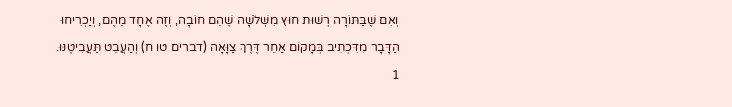וְאִם שֶׁבַּתּוֹרָה רְשׁוּת חוּץ מִשְּׁלֹשָׁה שֶׁהֵם חוֹבָה, וְזֶה אֶחָד מֵהֶם, וְיַכְרִיחוּ הַדָּבָר מִדִּכְתִיב בְּמָקוֹם אַחֵר דֶּרֶךְ צַוָּאָה (דברים טו ח) וְהַעֲבֵט תַּעֲבִיטֶנּוּ.
1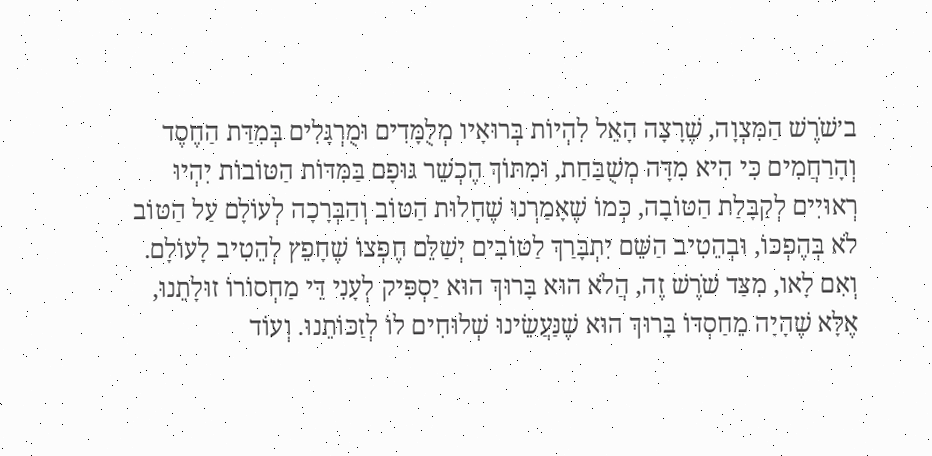ב׳שֹׁרֶשׁ הַמִּצְוָה, שֶׁרָצָה הָאֵל לִהְיוֹת בְּרוּאָיו מְלֻמָּדִים וּמֻרְגָּלִים בְּמִדַּת הַחֶסֶד וְהָרַחֲמִים כִּי הִיא מִדָּה מְשֻׁבַּחַת, וּמִתּוֹךְ הֶכְשֵׁר גּוּפָם בַּמִּדּוֹת הַטּוֹבוֹת יִהְיוּ רְאוּיִים לְקַבָּלַת הַטּוֹבָה, כְּמוֹ שֶׁאָמַרְנוּ שֶׁחָלוּת הַטּוֹב וְהַבְּרָכָה לְעוֹלָם עַל הַטּוֹב לֹא בְּהֶפְכּוֹ, וּבְהֵטִיב הַשֵּׁם יִתְבָּרַךְ לַטּוֹבִים יְשַׁלֵּם חֶפְצוֹ שֶׁחָפֵץ לְהֵטִיב לָעוֹלָם. וְאִם לָאו, מִצַּד שֹׁרֶשׁ זֶה, הֲלֹא הוּא בָּרוּךְ הוּא יַסְפִּיק לְעָנִי דֵּי מַחְסוֹרוֹ זוּלָתֵנוּ, אֶלָּא שֶׁהָיָה מֵחַסְדּוֹ בָּרוּךְ הוּא שֶׁנַּעֲשֵׂינוּ שְׁלוּחִים לוֹ לְזַכּוֹתֵנוּ. וְעוֹד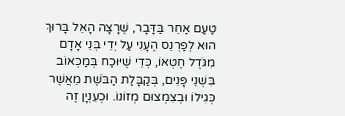טַעַם אַחֵר בַּדָּבָר, שֶׁרָצָה הָאֵל בָּרוּךְ הוּא לְפַרְנֵס הֶעָנִי עַל יְדֵי בְּנֵי אָדָם מִגֹּדֶל חֶטְאוֹ, כְּדֵי שֶׁיּוּכַח בְּמַכְאוֹב בִּשְׁנֵי פָּנִים, בְּקַבָּלַת הַבֹּשֶׁת מֵאֲשֶׁר כְּגִילוֹ וּבְצִמְצוּם מְזוֹנוֹ. וּכְעִנְיָן זֶה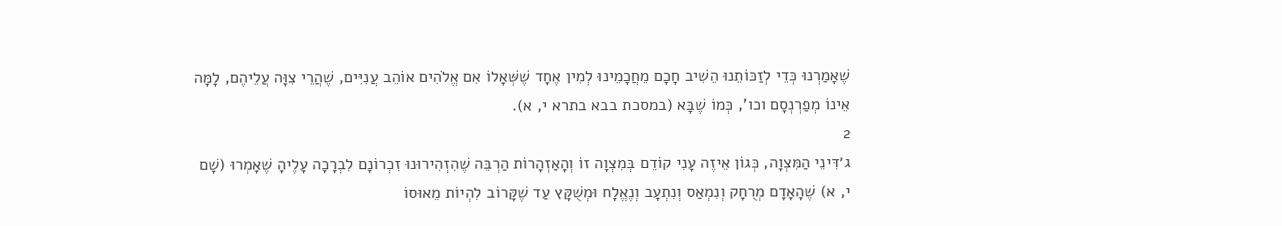שֶׁאָמַרְנוּ כְּדֵי לְזַכּוֹתֵנוּ הֵשִׁיב חָכָם מֵחֲכָמֵינוּ לְמִין אֶחָד שֶׁשְּׁאָלוֹ אִם אֱלֹהִים אוֹהֵב עֲנִיִּים, שֶׁהֲרֵי צִוָּה עֲלֵיהֶם, לָמָּה אֵינוֹ מְפַרְנְסָם וכו', כְּמוֹ שֶׁבָּא (במסכת בבא בתרא י, א).
2
ג׳דִּינֵי הַמִּצְוָה, כְּגוֹן אֵיזֶה עָנִי קוֹדֵם בְּמִצְוָה זוֹ וְהָאַזְהָרוֹת הַרְבֵּה שֶׁהִזְהִירוּנוּ זִכְרוֹנָם לִבְרָכָה עָלֶיהָ שֶׁאָמְרוּ (שָׁם י, א) שֶׁהָאָדָם מְרֻחָק וְנִמְאַס וְנִתְעָב וְנֶאֱלָח וּמְשֻׁקָּץ עַד שֶׁקָּרוֹב לִהְיוֹת מֵאוּסוֹ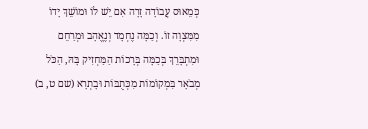כְּמֵאוּס עֲבוֹדָה זָרָה אִם יֵשׁ לוֹ וּמוֹשֵׁךְ יָדוֹ מִמִּצְוָה זוֹ. וְכַמָּה נֶחְמָד וְנֶאֱהָב וּמְרַחֵם וּמִתְבָּרֵךְ בְּכַמָּה בְּרָכוֹת הַמַּחְזִיק בָּהּ, הַכֹּל מְבֹאָר בִּמְקוֹמוֹת מִכְּתֻבּוֹת וּבָתְרָא (שם ט, ב)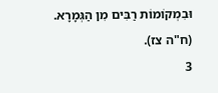וּבִמְקוֹמוֹת רַבִּים מִן הַגְּמָרָא. (ח"ה צז).
3